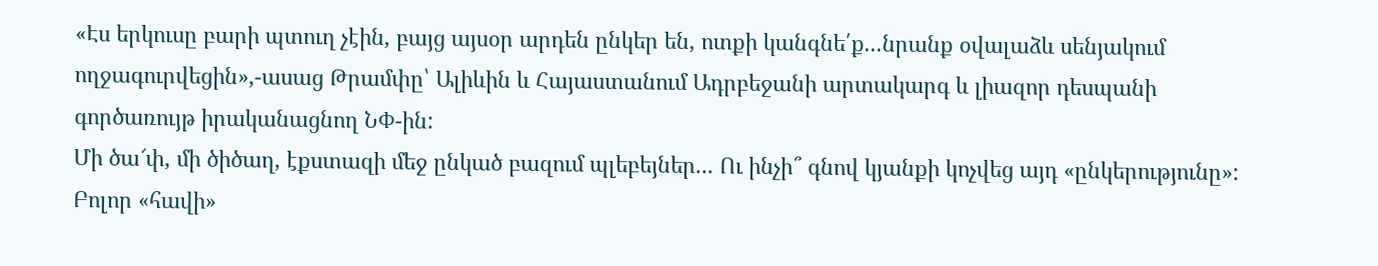«Էս երկուսը բարի պտուղ չէին, բայց այսօր արդեն ընկեր են, ոտքի կանգնե՛ք...նրանք օվալաձև սենյակում ողջագուրվեցին»,-ասաց Թրամփը՝ Ալիևին և Հայաստանում Ադրբեջանի արտակարգ և լիազոր դեսպանի գործառույթ իրականացնող ՆՓ-ին:
Մի ծա՜փ, մի ծիծաղ, էքստազի մեջ ընկած բազում պլեբեյներ... Ու ինչի՞ գնով կյանքի կոչվեց այդ «ընկերությունը»: Բոլոր «հավի»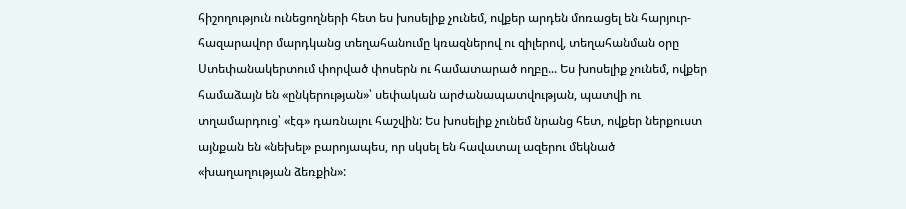հիշողություն ունեցողների հետ ես խոսելիք չունեմ, ովքեր արդեն մոռացել են հարյուր-հազարավոր մարդկանց տեղահանումը կռազներով ու զիլերով, տեղահանման օրը Ստեփանակերտում փորված փոսերն ու համատարած ողբը... Ես խոսելիք չունեմ, ովքեր համաձայն են «ընկերության»՝ սեփական արժանապատվության, պատվի ու տղամարդուց՝ «էգ» դառնալու հաշվին: Ես խոսելիք չունեմ նրանց հետ, ովքեր ներքուստ այնքան են «նեխել» բարոյապես, որ սկսել են հավատալ ազերու մեկնած «խաղաղության ձեռքին»: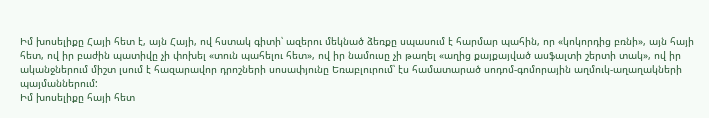Իմ խոսելիքը Հայի հետ է, այն Հայի, ով հստակ գիտի՝ ազերու մեկնած ձեռքը սպասում է հարմար պահին, որ «կոկորդից բռնի», այն հայի հետ, ով իր բաժին պատիվը չի փոխել «տուն պահելու հետ», ով իր նամուսը չի թաղել «աղից քայքայված ասֆալտի շերտի տակ», ով իր ականջներում միշտ լսում է հազարավոր դրոշների սոսափյունը Եռաբլուրում՝ էս համատարած սոդոմ-գոմորային աղմուկ-աղաղակների պայմաններում:
Իմ խոսելիքը հայի հետ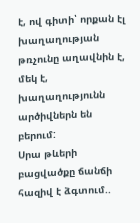է, ով գիտի՝ որքան էլ խաղաղության թռչունը աղավնին է, մեկ է, խաղաղությունն արծիվներն են բերում:
Սրա թևերի բացվածքը ճանճի հազիվ է ձգտում..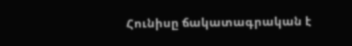Հունիսը ճակատագրական է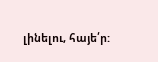լինելու, հայե՛ր: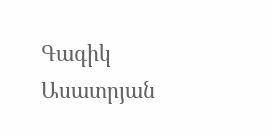Գագիկ Ասատրյան